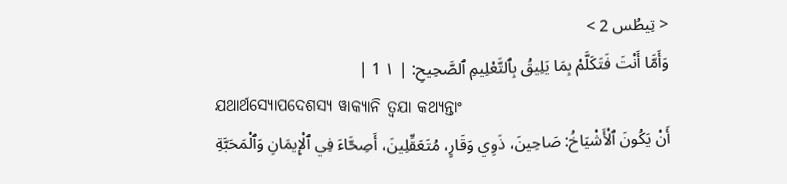< تِيطُس 2 >
وَأَمَّا أَنْتَ فَتَكَلَّمْ بِمَا يَلِيقُ بِٱلتَّعْلِيمِ ٱلصَّحِيحِ: | ١ 1 |
ଯଥାର୍ଥସ୍ୟୋପଦେଶସ୍ୟ ୱାକ୍ୟାନି ତ୍ୱଯା କଥ୍ୟନ୍ତାଂ
أَنْ يَكُونَ ٱلْأَشْيَاخُ: صَاحِينَ، ذَوِي وَقَارٍ، مُتَعَقِّلِينَ، أَصِحَّاءَ فِي ٱلْإِيمَانِ وَٱلْمَحَبَّةِ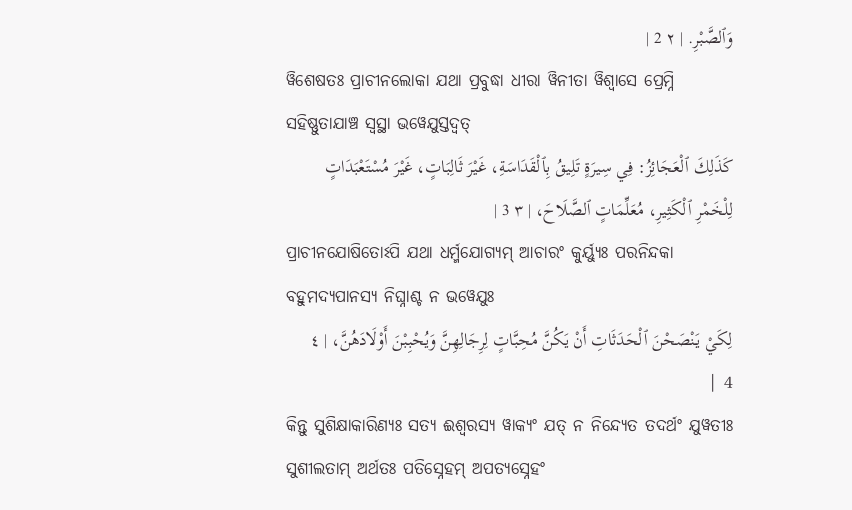وَٱلصَّبْرِ. | ٢ 2 |
ୱିଶେଷତଃ ପ୍ରାଚୀନଲୋକା ଯଥା ପ୍ରବୁଦ୍ଧା ଧୀରା ୱିନୀତା ୱିଶ୍ୱାସେ ପ୍ରେମ୍ନି ସହିଷ୍ଣୁତାଯାଞ୍ଚ ସ୍ୱସ୍ଥା ଭୱେଯୁସ୍ତଦ୍ୱତ୍
كَذَلِكَ ٱلْعَجَائِزُ: فِي سِيرَةٍ تَلِيقُ بِٱلْقَدَاسَةِ، غَيْرَ ثَالِبَاتٍ، غَيْرَ مُسْتَعْبَدَاتٍ لِلْخَمْرِ ٱلْكَثِيرِ، مُعَلِّمَاتٍ ٱلصَّلَاحَ، | ٣ 3 |
ପ୍ରାଚୀନଯୋଷିତୋଽପି ଯଥା ଧର୍ମ୍ମଯୋଗ୍ୟମ୍ ଆଚାରଂ କୁର୍ୟ୍ୟୁଃ ପରନିନ୍ଦକା ବହୁମଦ୍ୟପାନସ୍ୟ ନିଘ୍ନାଶ୍ଚ ନ ଭୱେଯୁଃ
لِكَيْ يَنْصَحْنَ ٱلْحَدَثَاتِ أَنْ يَكُنَّ مُحِبَّاتٍ لِرِجَالِهِنَّ وَيُحْبِبْنَ أَوْلَادَهُنَّ، | ٤ 4 |
କିନ୍ତୁ ସୁଶିକ୍ଷାକାରିଣ୍ୟଃ ସତ୍ୟ ଈଶ୍ୱରସ୍ୟ ୱାକ୍ୟଂ ଯତ୍ ନ ନିନ୍ଦ୍ୟେତ ତଦର୍ଥଂ ଯୁୱତୀଃ ସୁଶୀଲତାମ୍ ଅର୍ଥତଃ ପତିସ୍ନେହମ୍ ଅପତ୍ୟସ୍ନେହଂ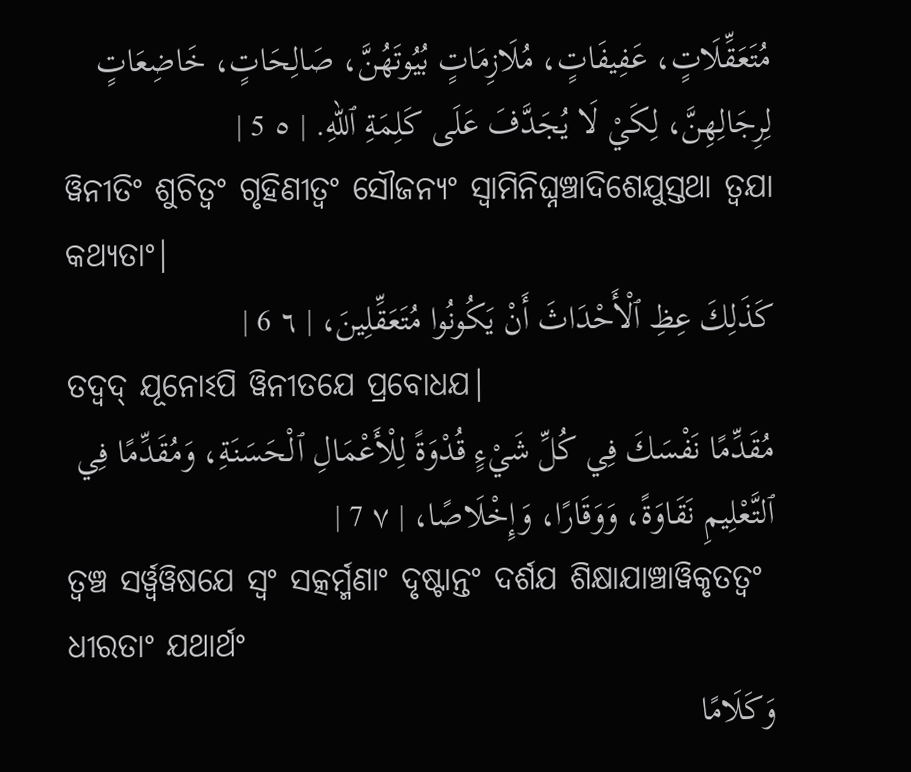مُتَعَقِّلَاتٍ، عَفِيفَاتٍ، مُلَازِمَاتٍ بُيُوتَهُنَّ، صَالِحَاتٍ، خَاضِعَاتٍ لِرِجَالِهِنَّ، لِكَيْ لَا يُجَدَّفَ عَلَى كَلِمَةِ ٱللهِ. | ٥ 5 |
ୱିନୀତିଂ ଶୁଚିତ୍ୱଂ ଗୃହିଣୀତ୍ୱଂ ସୌଜନ୍ୟଂ ସ୍ୱାମିନିଘ୍ନଞ୍ଚାଦିଶେଯୁସ୍ତଥା ତ୍ୱଯା କଥ୍ୟତାଂ|
كَذَلِكَ عِظِ ٱلْأَحْدَاثَ أَنْ يَكُونُوا مُتَعَقِّلِينَ، | ٦ 6 |
ତଦ୍ୱଦ୍ ଯୂନୋଽପି ୱିନୀତଯେ ପ୍ରବୋଧଯ|
مُقَدِّمًا نَفْسَكَ فِي كُلِّ شَيْءٍ قُدْوَةً لِلْأَعْمَالِ ٱلْحَسَنَةِ، وَمُقَدِّمًا فِي ٱلتَّعْلِيمِ نَقَاوَةً، وَوَقَارًا، وَإِخْلَاصًا، | ٧ 7 |
ତ୍ୱଞ୍ଚ ସର୍ୱ୍ୱୱିଷଯେ ସ୍ୱଂ ସତ୍କର୍ମ୍ମଣାଂ ଦୃଷ୍ଟାନ୍ତଂ ଦର୍ଶଯ ଶିକ୍ଷାଯାଞ୍ଚାୱିକୃତତ୍ୱଂ ଧୀରତାଂ ଯଥାର୍ଥଂ
وَكَلَامًا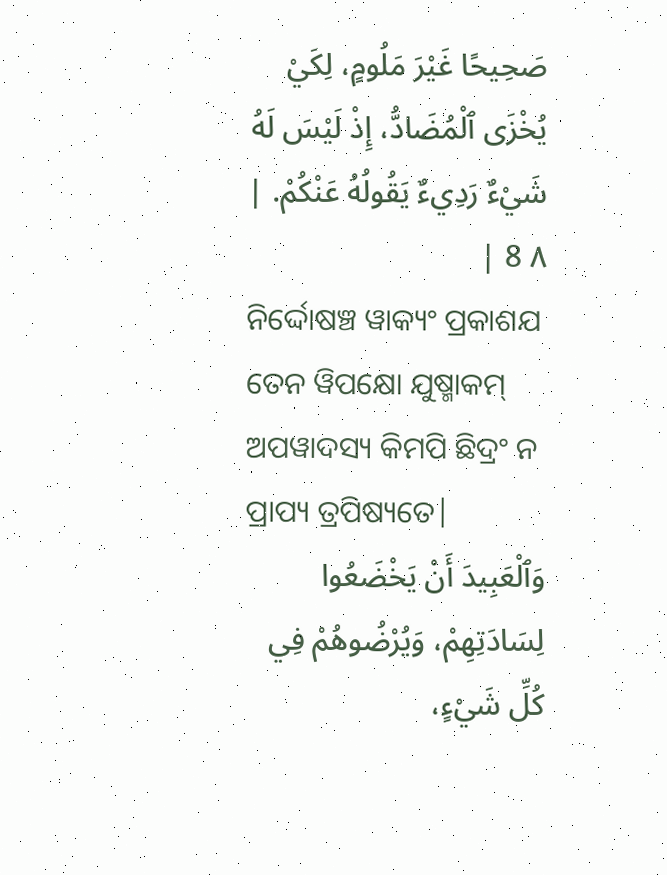صَحِيحًا غَيْرَ مَلُومٍ، لِكَيْ يُخْزَى ٱلْمُضَادُّ، إِذْ لَيْسَ لَهُ شَيْءٌ رَدِيءٌ يَقُولُهُ عَنْكُمْ. | ٨ 8 |
ନିର୍ଦ୍ଦୋଷଞ୍ଚ ୱାକ୍ୟଂ ପ୍ରକାଶଯ ତେନ ୱିପକ୍ଷୋ ଯୁଷ୍ମାକମ୍ ଅପୱାଦସ୍ୟ କିମପି ଛିଦ୍ରଂ ନ ପ୍ରାପ୍ୟ ତ୍ରପିଷ୍ୟତେ|
وَٱلْعَبِيدَ أَنْ يَخْضَعُوا لِسَادَتِهِمْ، وَيُرْضُوهُمْ فِي كُلِّ شَيْءٍ،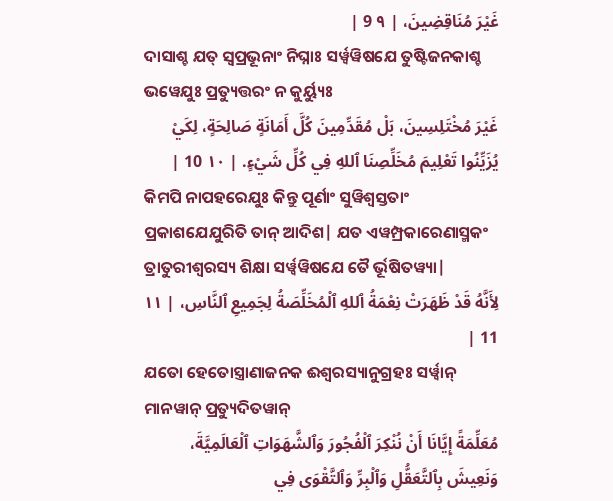غَيْرَ مُنَاقِضِينَ، | ٩ 9 |
ଦାସାଶ୍ଚ ଯତ୍ ସ୍ୱପ୍ରଭୂନାଂ ନିଘ୍ନାଃ ସର୍ୱ୍ୱୱିଷଯେ ତୁଷ୍ଟିଜନକାଶ୍ଚ ଭୱେଯୁଃ ପ୍ରତ୍ୟୁତ୍ତରଂ ନ କୁର୍ୟ୍ୟୁଃ
غَيْرَ مُخْتَلِسِينَ، بَلْ مُقَدِّمِينَ كُلَّ أَمَانَةٍ صَالِحَةٍ، لِكَيْ يُزَيِّنُوا تَعْلِيمَ مُخَلِّصِنَا ٱللهِ فِي كُلِّ شَيْءٍ. | ١٠ 10 |
କିମପି ନାପହରେଯୁଃ କିନ୍ତୁ ପୂର୍ଣାଂ ସୁୱିଶ୍ୱସ୍ତତାଂ ପ୍ରକାଶଯେଯୁରିତି ତାନ୍ ଆଦିଶ| ଯତ ଏୱମ୍ପ୍ରକାରେଣାସ୍ମକଂ ତ୍ରାତୁରୀଶ୍ୱରସ୍ୟ ଶିକ୍ଷା ସର୍ୱ୍ୱୱିଷଯେ ତୈ ର୍ଭୂଷିତୱ୍ୟା|
لِأَنَّهُ قَدْ ظَهَرَتْ نِعْمَةُ ٱللهِ ٱلْمُخَلِّصَةُ لِجَمِيعِ ٱلنَّاسِ، | ١١ 11 |
ଯତୋ ହେତୋସ୍ତ୍ରାଣାଜନକ ଈଶ୍ୱରସ୍ୟାନୁଗ୍ରହଃ ସର୍ୱ୍ୱାନ୍ ମାନୱାନ୍ ପ୍ରତ୍ୟୁଦିତୱାନ୍
مُعَلِّمَةً إِيَّانَا أَنْ نُنْكِرَ ٱلْفُجُورَ وَٱلشَّهَوَاتِ ٱلْعَالَمِيَّةَ، وَنَعِيشَ بِٱلتَّعَقُّلِ وَٱلْبِرِّ وَٱلتَّقْوَى فِي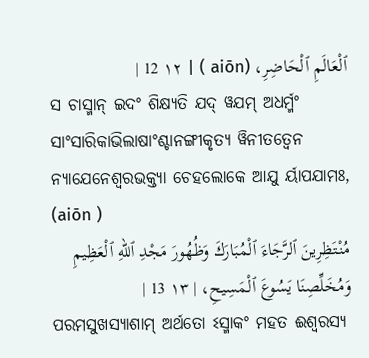ٱلْعَالَمِ ٱلْحَاضِرِ، (aiōn ) | ١٢ 12 |
ସ ଚାସ୍ମାନ୍ ଇଦଂ ଶିକ୍ଷ୍ୟତି ଯଦ୍ ୱଯମ୍ ଅଧର୍ମ୍ମଂ ସାଂସାରିକାଭିଲାଷାଂଶ୍ଚାନଙ୍ଗୀକୃତ୍ୟ ୱିନୀତତ୍ୱେନ ନ୍ୟାଯେନେଶ୍ୱରଭକ୍ତ୍ୟା ଚେହଲୋକେ ଆଯୁ ର୍ୟାପଯାମଃ, (aiōn )
مُنْتَظِرِينَ ٱلرَّجَاءَ ٱلْمُبَارَكَ وَظُهُورَ مَجْدِ ٱللهِ ٱلْعَظِيمِ وَمُخَلِّصِنَا يَسُوعَ ٱلْمَسِيحِ، | ١٣ 13 |
ପରମସୁଖସ୍ୟାଶାମ୍ ଅର୍ଥତୋ ଽସ୍ମାକଂ ମହତ ଈଶ୍ୱରସ୍ୟ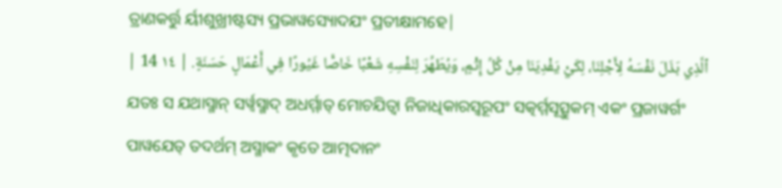ତ୍ରାଣକର୍ତ୍ତୁ ର୍ୟୀଶୁଖ୍ରୀଷ୍ଟସ୍ୟ ପ୍ରଭାୱସ୍ୟୋଦଯଂ ପ୍ରତୀକ୍ଷାମହେ|
ٱلَّذِي بَذَلَ نَفْسَهُ لِأَجْلِنَا، لِكَيْ يَفْدِيَنَا مِنْ كُلِّ إِثْمٍ، وَيُطَهِّرَ لِنَفْسِهِ شَعْبًا خَاصًّا غَيُورًا فِي أَعْمَالٍ حَسَنَةٍ. | ١٤ 14 |
ଯତଃ ସ ଯଥାସ୍ମାନ୍ ସର୍ୱ୍ୱସ୍ମାଦ୍ ଅଧର୍ମ୍ମାତ୍ ମୋଚଯିତ୍ୱା ନିଜାଧିକାରସ୍ୱରୂପଂ ସତ୍କର୍ମ୍ମସୂତ୍ସୁକମ୍ ଏକଂ ପ୍ରଜାୱର୍ଗଂ ପାୱଯେତ୍ ତଦର୍ଥମ୍ ଅସ୍ମାକଂ କୃତେ ଆତ୍ମଦାନଂ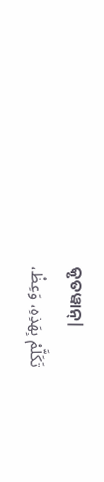କୃତୱାନ୍|
تَكَلَّمْ بِهَذِهِ، وَعِظْ،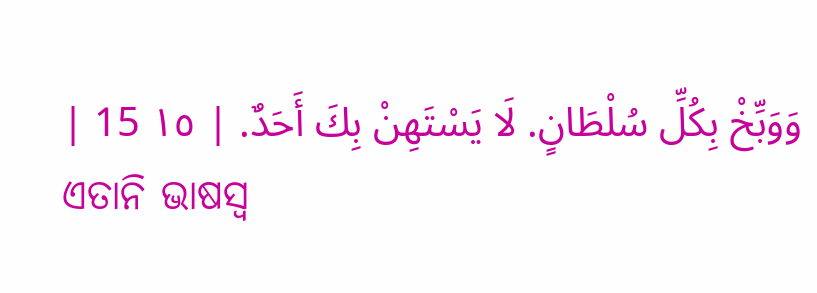وَوَبِّخْ بِكُلِّ سُلْطَانٍ. لَا يَسْتَهِنْ بِكَ أَحَدٌ. | ١٥ 15 |
ଏତାନି ଭାଷସ୍ୱ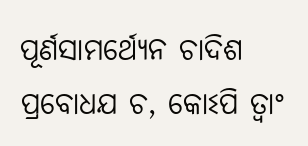ପୂର୍ଣସାମର୍ଥ୍ୟେନ ଚାଦିଶ ପ୍ରବୋଧଯ ଚ, କୋଽପି ତ୍ୱାଂ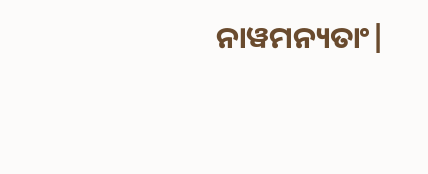ନାୱମନ୍ୟତାଂ|